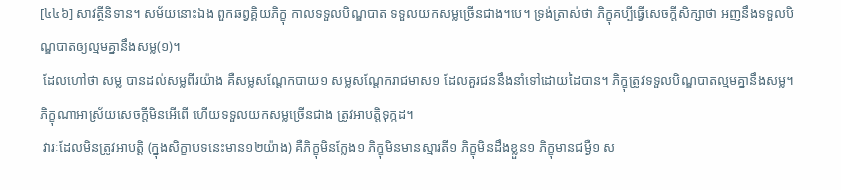[៤៤៦] សាវត្ថីនិទាន។ សម័យនោះឯង ពួកឆព្វគ្គិយភិក្ខុ កាលទទួលបិណ្ឌបាត ទទួលយកសម្លច្រើនជាង។បេ។ ទ្រង់ត្រាស់ថា ភិក្ខុគប្បីធ្វើសេចក្តីសិក្សាថា អញនឹងទទួលបិណ្ឌបាតឲ្យល្មមគ្នានឹងសម្ល(១)។
 ដែលហៅថា សម្ល បានដល់សម្លពីរយ៉ាង គឺសម្លសណ្តែកបាយ១ សម្លសណ្តែករាជមាស១ ដែលគួរជននឹងនាំទៅដោយដៃបាន។ ភិក្ខុត្រូវទទួលបិណ្ឌបាតល្មមគ្នានឹងសម្ល។ ភិក្ខុណាអាស្រ័យសេចក្តីមិនអើពើ ហើយទទួលយកសម្លច្រើនជាង ត្រូវអាបត្តិទុក្កដ។
 វារៈដែលមិនត្រូវអាបត្តិ (ក្នុងសិក្ខាបទនេះមាន១២យ៉ាង) គឺភិក្ខុមិនក្លែង១ ភិក្ខុមិនមានស្មារតី១ ភិក្ខុមិនដឹងខ្លួន១ ភិក្ខុមានជម្ងឺ១ ស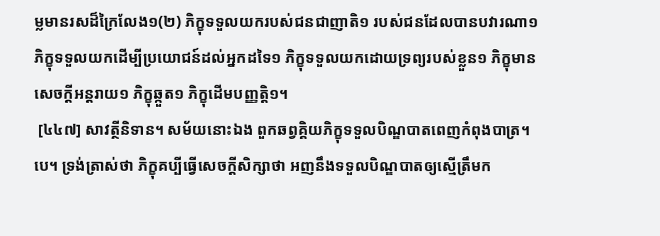ម្លមានរសដ៏ក្រៃលែង១(២) ភិក្ខុទទួលយករបស់ជនជាញាតិ១ របស់ជនដែលបានបវារណា១ ភិក្ខុទទួលយកដើម្បីប្រយោជន៍ដល់អ្នកដទៃ១ ភិក្ខុទទួលយកដោយទ្រព្យរបស់ខ្លួន១ ភិក្ខុមានសេចក្តីអន្តរាយ១ ភិក្ខុឆ្កួត១ ភិក្ខុដើមបញ្ញត្តិ១។
 [៤៤៧] សាវត្ថីនិទាន។ សម័យនោះឯង ពួកឆព្វគ្គិយភិក្ខុទទួលបិណ្ឌបាតពេញកំពុងបាត្រ។បេ។ ទ្រង់ត្រាស់ថា ភិក្ខុគប្បីធ្វើសេចក្តីសិក្សាថា អញនឹងទទួលបិណ្ឌបាតឲ្យស្មើត្រឹមក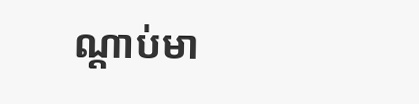ណ្តាប់មា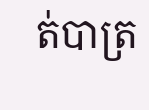ត់បាត្រ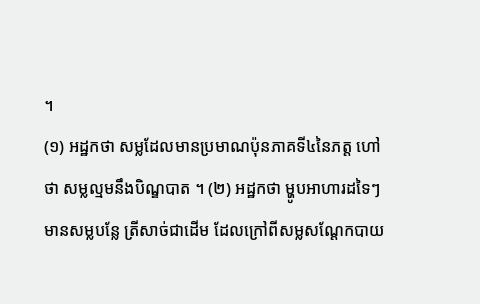។
(១) អដ្ឋកថា សម្លដែលមានប្រមាណប៉ុនភាគទី៤នៃភត្ត ហៅថា សម្លល្មមនឹងបិណ្ឌបាត ។ (២) អដ្ឋកថា ម្ហូបអាហារដទៃៗ មានសម្លបន្លែ ត្រីសាច់ជាដើម ដែលក្រៅពីសម្លសណ្តែកបាយ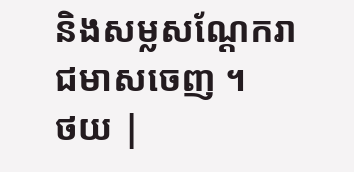និងសម្លសណ្តែករាជមាសចេញ ។
ថយ |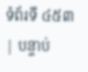ទំព័រទី ៤៥៣ | បន្ទាប់